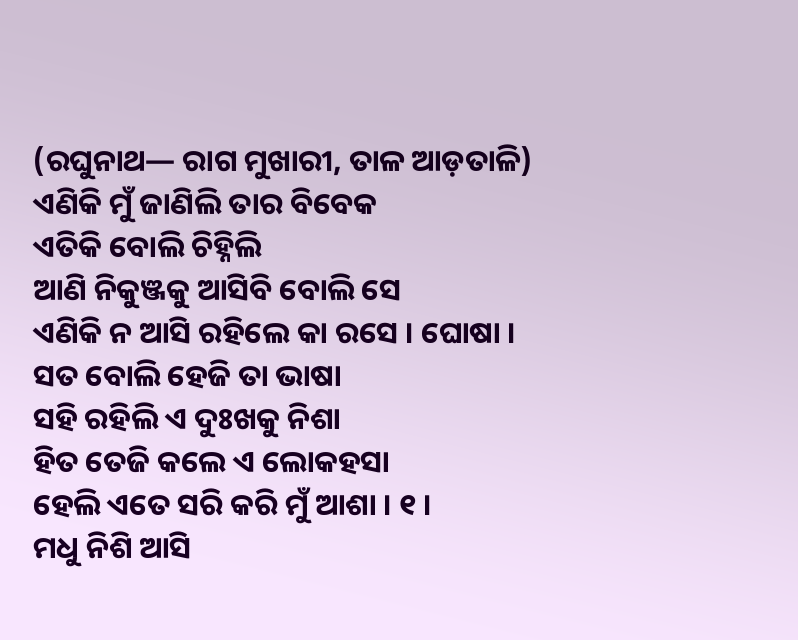(ରଘୁନାଥ— ରାଗ ମୁଖାରୀ, ତାଳ ଆଡ଼ତାଳି)
ଏଣିକି ମୁଁ ଜାଣିଲି ତାର ବିବେକ
ଏତିକି ବୋଲି ଚିହ୍ନିଲି
ଆଣି ନିକୁଞ୍ଜକୁ ଆସିବି ବୋଲି ସେ
ଏଣିକି ନ ଆସି ରହିଲେ କା ରସେ । ଘୋଷା ।
ସତ ବୋଲି ହେଜି ତା ଭାଷା
ସହି ରହିଲି ଏ ଦୁଃଖକୁ ନିଶା
ହିତ ତେଜି କଲେ ଏ ଲୋକହସା
ହେଲି ଏତେ ସରି କରି ମୁଁ ଆଶା । ୧ ।
ମଧୁ ନିଶି ଆସି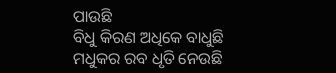ପାଉଛି
ବିଧୁ କିରଣ ଅଧିକେ ବାଧୁଛି
ମଧୁକର ରବ ଧୃତି ନେଉଛି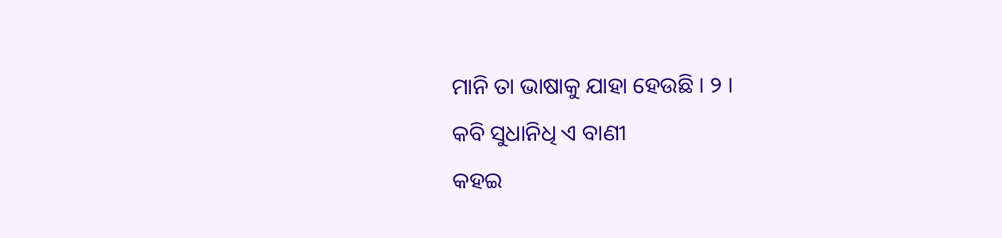ମାନି ତା ଭାଷାକୁ ଯାହା ହେଉଛି । ୨ ।
କବି ସୁଧାନିଧି ଏ ବାଣୀ
କହଇ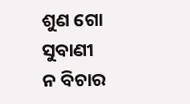ଶୁଣ ଗୋ ସୁବାଣୀ
ନ ବିଚାର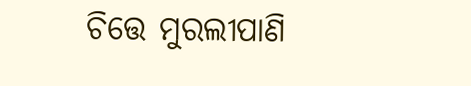ଚିତ୍ତେ ମୁରଲୀପାଣି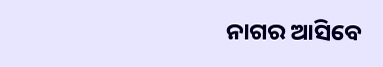ନାଗର ଆସିବେ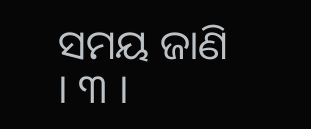ସମୟ ଜାଣି । ୩ ।